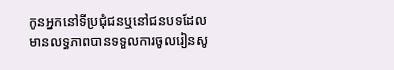កូនអ្នកនៅទីប្រជុំជនឬនៅជនបទដែលមានលទ្ធភាពបានទទួលការចូលរៀនសូ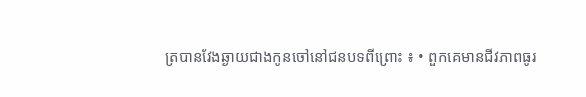ត្របានវែងឆ្ងាយជាងកូនចៅនៅជនបទពីព្រោះ ៖ • ពួកគេមានជីវភាពធូរ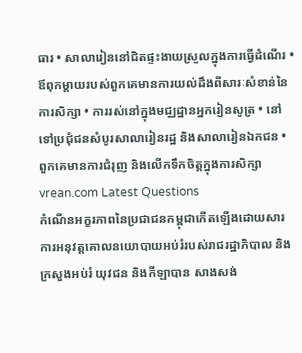ធារ • សាលារៀននៅជិតផ្ទះងាយស្រួលក្នុងការធ្វើដំណើរ • ឪពុកម្តាយរបស់ពួកគេមានការយល់ដឹងពីសារៈសំខាន់នៃការសិក្សា • ការរស់នៅក្នុងមជ្ឈដ្ឋានអ្នករៀនសូត្រ • នៅទៅប្រជុំជនសំបូរសាលារៀនរដ្ឋ និងសាលារៀនឯកជន • ពួកគេមានការជំរុញ និងលើកទឹកចិត្តក្នុងការសិក្សា
vrean.com Latest Questions
កំណើនអក្ខរភាពនៃប្រជាជនកម្ពុជាកើតឡើងដោយសារ ការអនុវត្តគោលនយោបាយអប់រំរបស់រាជរដ្ឋាភិបាល និងក្រសួងអប់រំ យុវជន និងកីឡាបាន សាងសង់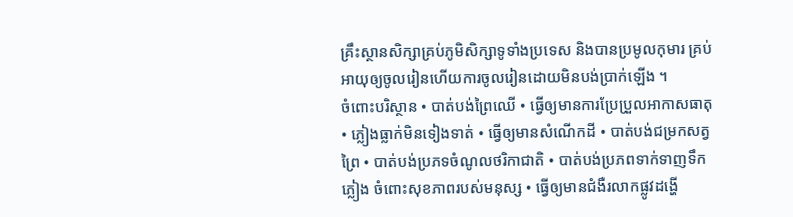គ្រឹះស្ថានសិក្សាគ្រប់ភូមិសិក្សាទូទាំងប្រទេស និងបានប្រមូលកុមារ គ្រប់អាយុឲ្យចូលរៀនហើយការចូលរៀនដោយមិនបង់ប្រាក់ឡើង ។
ចំពោះបរិស្ថាន • បាត់បង់ព្រៃឈើ • ធ្វើឲ្យមានការប្រែប្រួលអាកាសធាតុ • ភ្លៀងធ្លាក់មិនទៀងទាត់ • ធ្វើឲ្យមានសំណើកដី • បាត់បង់ជម្រកសត្វព្រៃ • បាត់បង់ប្រភទចំណូលថរិកាជាតិ • បាត់បង់ប្រភពទាក់ទាញទឹកភ្លៀង ចំពោះសុខភាពរបស់មនុស្ស • ធ្វើឲ្យមានជំងឺរលាកផ្លូវដង្ហើ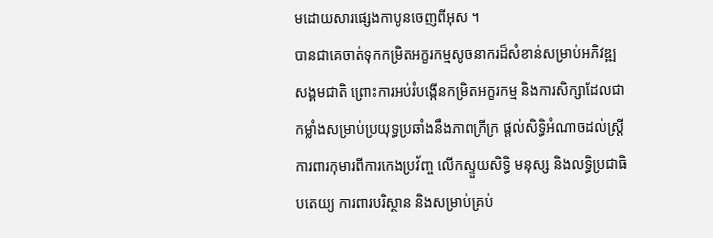មដោយសារផ្សេងកាបូនចេញពីអុស ។
បានជាគេចាត់ទុកកម្រិតអក្ខរកម្មសូចនាករដ៏សំខាន់សម្រាប់អភិវឌ្ឍសង្គមជាតិ ព្រោះការអប់រំបង្កើនកម្រិតអក្ខរកម្ម និងការសិក្សាដែលជាកម្លាំងសម្រាប់ប្រយុទ្ធប្រឆាំងនឹងភាពក្រីក្រ ផ្តល់សិទ្ធិអំណាចដល់ស្រ្តី ការពារកុមារពីការកេងប្រវ័ញ្ច លើកស្ទួយសិទ្ធិ មនុស្ស និងលទ្ធិប្រជាធិបតេយ្យ ការពារបរិស្ថាន និងសម្រាប់គ្រប់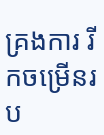គ្រងការ រីកចម្រើនរប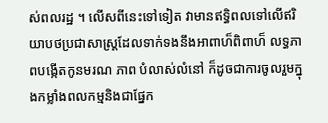ស់ពលរដ្ឋ ។ លើសពីនេះទៅទៀត វាមានឥទ្ធិពលទៅលើឥរិយាបថប្រជាសាស្រ្តដែលទាក់ទងនឹងអាពាហ៏ពិពាហ៏ លទ្ធភាពបង្កើតកូនមរណ ភាព បំលាស់លំនៅ ក៏ដូចជាការចូលរួមក្នុងកម្លាំងពលកម្មនិងជាផ្នែក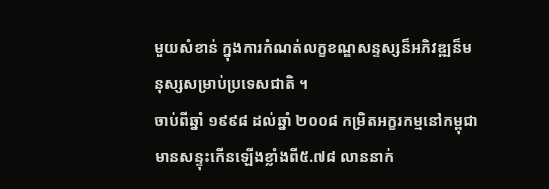មួយសំខាន់ ក្នុងការកំណត់លក្ខខណ្ឌសន្ទស្សន៏អភិវឌ្ឍន៏មនុស្សសម្រាប់ប្រទេសជាតិ ។
ចាប់ពីឆ្នាំ ១៩៩៨ ដល់ឆ្នាំ ២០០៨ កម្រិតអក្ខរកម្មនៅកម្ពុជាមានសន្ទុះកើនឡើងខ្លាំងពី៥.៧៨ លាននាក់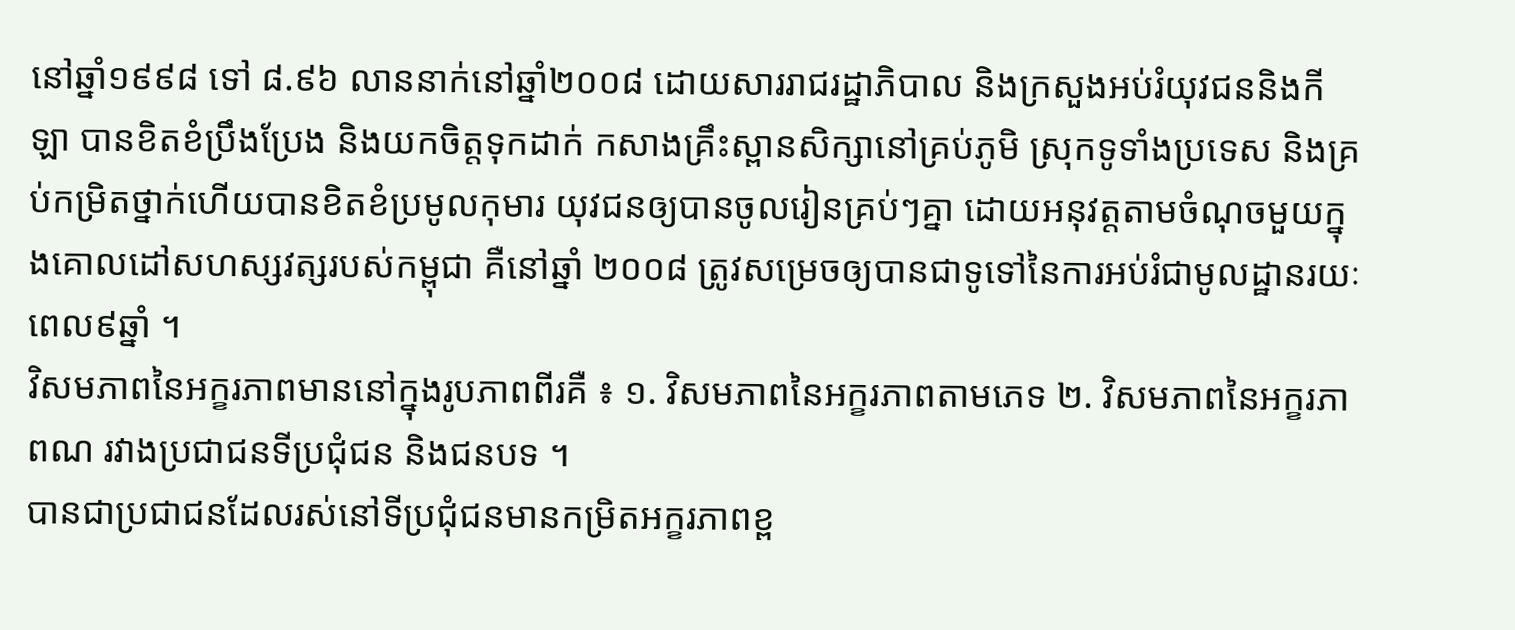នៅឆ្នាំ១៩៩៨ ទៅ ៨.៩៦ លាននាក់នៅឆ្នាំ២០០៨ ដោយសាររាជរដ្ឋាភិបាល និងក្រសួងអប់រំយុវជននិងកីឡា បានខិតខំប្រឹងប្រែង និងយកចិត្តទុកដាក់ កសាងគ្រឹះស្ពានសិក្សានៅគ្រប់ភូមិ ស្រុកទូទាំងប្រទេស និងគ្រប់កម្រិតថ្នាក់ហើយបានខិតខំប្រមូលកុមារ យុវជនឲ្យបានចូលរៀនគ្រប់ៗគ្នា ដោយអនុវត្តតាមចំណុចមួយក្នុងគោលដៅសហស្សវត្សរបស់កម្ពុជា គឺនៅឆ្នាំ ២០០៨ ត្រូវសម្រេចឲ្យបានជាទូទៅនៃការអប់រំជាមូលដ្ឋានរយៈពេល៩ឆ្នាំ ។
វិសមភាពនៃអក្ខរភាពមាននៅក្នុងរូបភាពពីរគឺ ៖ ១. វិសមភាពនៃអក្ខរភាពតាមភេទ ២. វិសមភាពនៃអក្ខរភាពណ រវាងប្រជាជនទីប្រជុំជន និងជនបទ ។
បានជាប្រជាជនដែលរស់នៅទីប្រជុំជនមានកម្រិតអក្ខរភាពខ្ព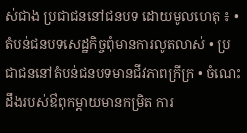ស់ជាង ប្រជាជននៅជនបទ ដោយមូលហេតុ ៖ • តំបន់ជនបទសេដ្ឋកិច្ចពុំមានការលូតលាស់ • ប្រជាជននៅតំបន់ជនបទមានជីវភាពក្រីក្រ • ចំណេះដឹងរបស់ឳពុកម្តាយមានកម្រិត ការ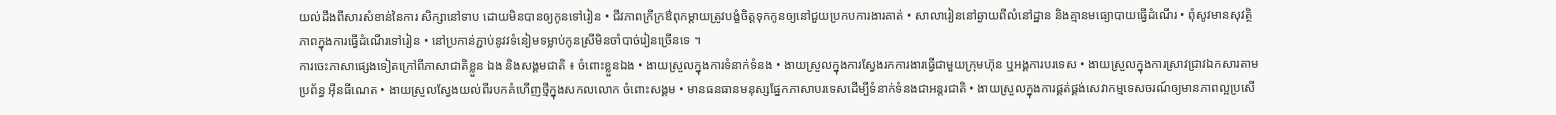យល់ដឹងពីសារសំខាន់នៃការ សិក្សានៅទាប ដោយមិនបានឲ្យកូនទៅរៀន • ជីវភាពក្រីក្រឳពុកម្តាយត្រូវបង្ខំចិត្តទុកកូនឲ្យនៅជួយប្រកបការងារគាត់ • សាលារៀននៅឆ្ងាយពីលំនៅដ្ឋាន និងគ្មានមធ្យោបាយធ្វើដំណើរ • ពុំសូវមានសុវត្ថិភាពក្នុងការធ្វើដំណើរទៅរៀន • នៅប្រកាន់ភ្ជាប់នូវវទំនៀមទម្លាប់កូនស្រីមិនចាំបាច់រៀនច្រើនទេ ។
ការចេះភាសាផ្សេងទៀតក្រៅពីភាសាជាតិខ្លួន ឯង និងសង្គមជាតិ ៖ ចំពោះខ្លួនឯង • ងាយស្រួលក្នុងការទំនាក់ទំនង • ងាយស្រួលក្នុងការស្វែងរកការងារធ្វើជាមួយក្រុមហ៊ុន ឬអង្គការបរទេស • ងាយស្រួលក្នុងការស្រាវជ្រាវឯកសារតាមប្រព័ន្ធ អ៊ីនធីណេត • ងាយស្រួលស្វែងយល់ពីរបកគំហើញថ្មីក្នុងសកលលោក ចំពោះសង្គម • មានធនធានមនុស្សផ្នែកភាសាបរទេសដើម្បីទំនាក់ទំនងជាអន្តរជាតិ • ងាយស្រួលក្នុងការផ្គត់ផ្គង់សេវាកម្មទេសចរណ៍ឲ្យមានភាពល្អប្រសើ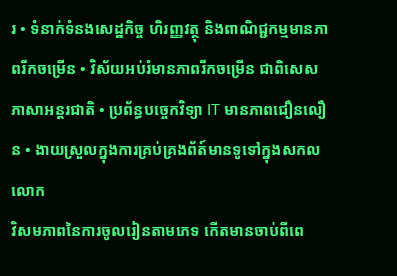រ • ទំនាក់ទំនងសេដ្ឋកិច្ច ហិរញ្ញវត្ថុ និងពាណិជ្ជកម្មមានភាពរីកចម្រើន • វិស័យអប់រំមានភាពរីកចម្រើន ជាពិសេសភាសាអន្តរជាតិ • ប្រព័ន្ធបច្ចេកវិទ្យា IT មានភាពជឿនលឿន • ងាយស្រួលក្នុងការគ្រប់គ្រងព័ត៍មានទូទៅក្នុងសកលលោក
វិសមភាពនៃការចូលរៀនតាមភេទ កើតមានចាប់ពីពេ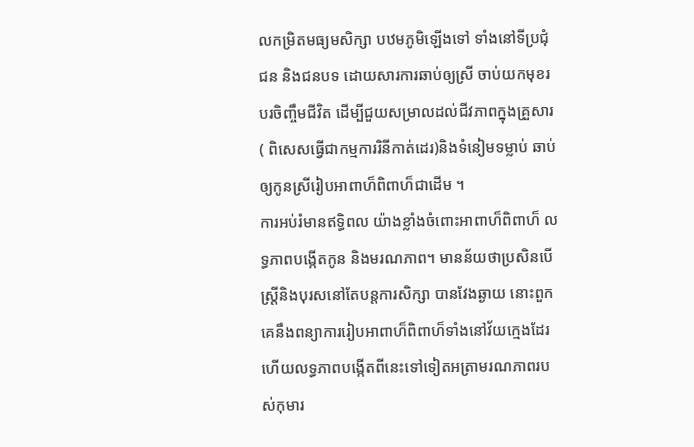លកម្រិតមធ្យមសិក្សា បឋមភូមិឡើងទៅ ទាំងនៅទីប្រជុំជន និងជនបទ ដោយសារការឆាប់ឲ្យស្រី ចាប់យកមុខរបរចិញ្ចឹមជីវិត ដើម្បីជួយសម្រាលដល់ជីវភាពក្នុងគ្រួសារ ( ពិសេសធ្វើជាកម្មការរិនីកាត់ដេរ)និងទំនៀមទម្លាប់ ឆាប់ឲ្យកូនស្រីរៀបអាពាហ៏ពិពាហ៏ជាដើម ។
ការអប់រំមានឥទ្ធិពល យ៉ាងខ្លាំងចំពោះអាពាហ៏ពិពាហ៏ លទ្ធភាពបង្កើតកូន និងមរណភាព។ មានន័យថាប្រសិនបើស្រ្តីនិងបុរសនៅតែបន្តការសិក្សា បានវែងឆ្ងាយ នោះពួកគេនឹងពន្យាការរៀបអាពាហ៏ពិពាហ៏ទាំងនៅវ័យក្មេងដែរ ហើយលទ្ធភាពបង្កើតពីនេះទៅទៀតអត្រាមរណភាពរបស់កុមារ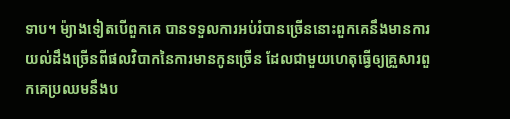ទាប។ ម៉្យាងទៀតបើពួកគេ បានទទួលការអប់រំបានច្រើននោះពួកគេនឹងមានការយល់ដឹងច្រើនពីផលវិបាកនៃការមានកូនច្រើន ដែលជាមួយហេតុធ្វើឲ្យគ្រួសារពួកគេប្រឈមនឹងប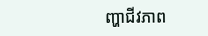ញ្ហាជីវភាព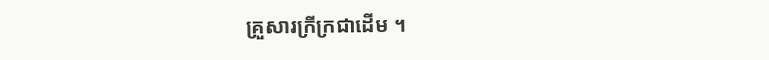គ្រួសារក្រីក្រជាដើម ។